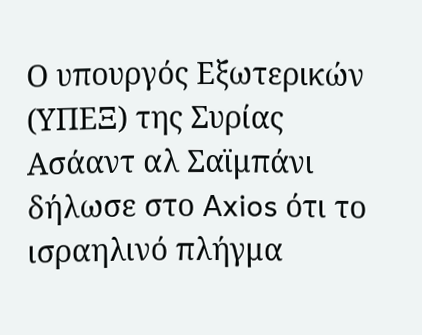Ο υπουργός Εξωτερικών (ΥΠΕΞ) της Συρίας Ασάαντ αλ Σαϊμπάνι δήλωσε στο Axios ότι το ισραηλινό πλήγμα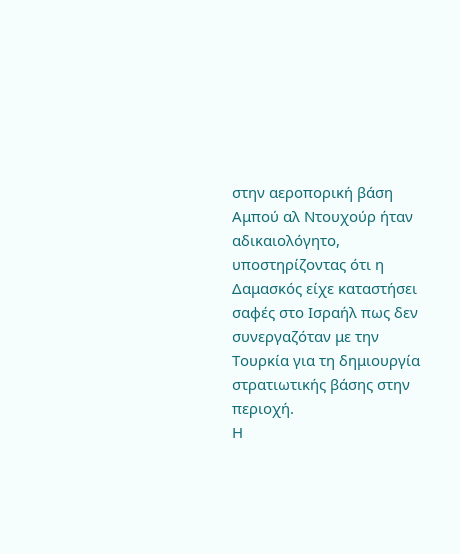στην αεροπορική βάση Αμπού αλ Ντουχούρ ήταν αδικαιολόγητο, υποστηρίζοντας ότι η Δαμασκός είχε καταστήσει σαφές στο Ισραήλ πως δεν συνεργαζόταν με την Τουρκία για τη δημιουργία στρατιωτικής βάσης στην περιοχή.
Η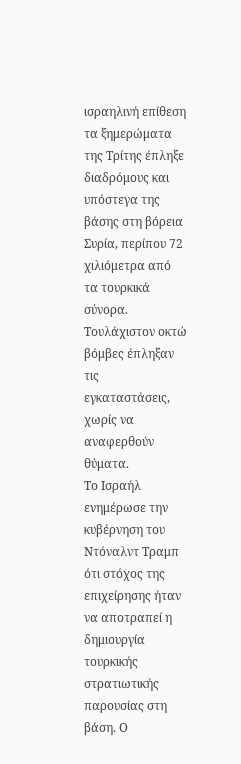ισραηλινή επίθεση τα ξημερώματα της Τρίτης έπληξε διαδρόμους και υπόστεγα της βάσης στη βόρεια Συρία, περίπου 72 χιλιόμετρα από τα τουρκικά σύνορα. Τουλάχιστον οκτώ βόμβες έπληξαν τις εγκαταστάσεις, χωρίς να αναφερθούν θύματα.
Το Ισραήλ ενημέρωσε την κυβέρνηση του Ντόναλντ Τραμπ ότι στόχος της επιχείρησης ήταν να αποτραπεί η δημιουργία τουρκικής στρατιωτικής παρουσίας στη βάση. Ο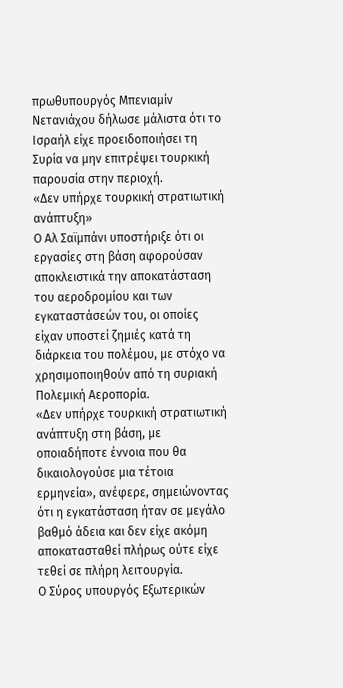πρωθυπουργός Μπενιαμίν Νετανιάχου δήλωσε μάλιστα ότι το Ισραήλ είχε προειδοποιήσει τη Συρία να μην επιτρέψει τουρκική παρουσία στην περιοχή.
«Δεν υπήρχε τουρκική στρατιωτική ανάπτυξη»
Ο Αλ Σαϊμπάνι υποστήριξε ότι οι εργασίες στη βάση αφορούσαν αποκλειστικά την αποκατάσταση του αεροδρομίου και των εγκαταστάσεών του, οι οποίες είχαν υποστεί ζημιές κατά τη διάρκεια του πολέμου, με στόχο να χρησιμοποιηθούν από τη συριακή Πολεμική Αεροπορία.
«Δεν υπήρχε τουρκική στρατιωτική ανάπτυξη στη βάση, με οποιαδήποτε έννοια που θα δικαιολογούσε μια τέτοια ερμηνεία», ανέφερε, σημειώνοντας ότι η εγκατάσταση ήταν σε μεγάλο βαθμό άδεια και δεν είχε ακόμη αποκατασταθεί πλήρως ούτε είχε τεθεί σε πλήρη λειτουργία.
Ο Σύρος υπουργός Εξωτερικών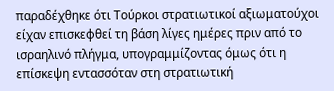παραδέχθηκε ότι Τούρκοι στρατιωτικοί αξιωματούχοι είχαν επισκεφθεί τη βάση λίγες ημέρες πριν από το ισραηλινό πλήγμα, υπογραμμίζοντας όμως ότι η επίσκεψη εντασσόταν στη στρατιωτική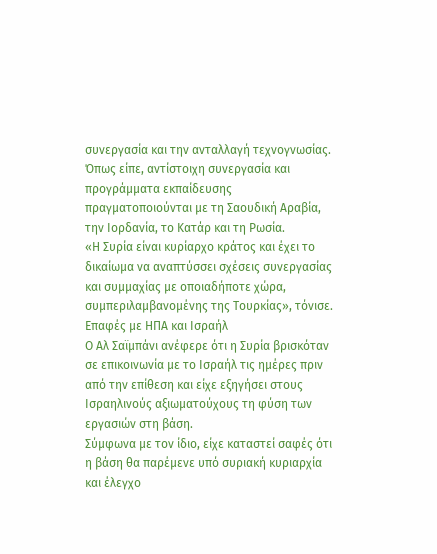συνεργασία και την ανταλλαγή τεχνογνωσίας.
Όπως είπε, αντίστοιχη συνεργασία και προγράμματα εκπαίδευσης πραγματοποιούνται με τη Σαουδική Αραβία, την Ιορδανία, το Κατάρ και τη Ρωσία.
«Η Συρία είναι κυρίαρχο κράτος και έχει το δικαίωμα να αναπτύσσει σχέσεις συνεργασίας και συμμαχίας με οποιαδήποτε χώρα, συμπεριλαμβανομένης της Τουρκίας», τόνισε.
Επαφές με ΗΠΑ και Ισραήλ
Ο Αλ Σαϊμπάνι ανέφερε ότι η Συρία βρισκόταν σε επικοινωνία με το Ισραήλ τις ημέρες πριν από την επίθεση και είχε εξηγήσει στους Ισραηλινούς αξιωματούχους τη φύση των εργασιών στη βάση.
Σύμφωνα με τον ίδιο, είχε καταστεί σαφές ότι η βάση θα παρέμενε υπό συριακή κυριαρχία και έλεγχο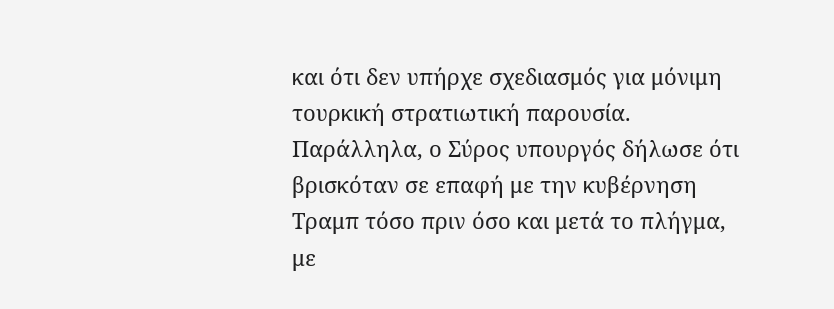και ότι δεν υπήρχε σχεδιασμός για μόνιμη τουρκική στρατιωτική παρουσία.
Παράλληλα, ο Σύρος υπουργός δήλωσε ότι βρισκόταν σε επαφή με την κυβέρνηση Τραμπ τόσο πριν όσο και μετά το πλήγμα, με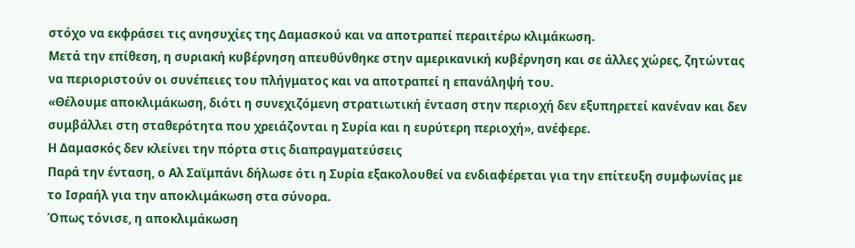στόχο να εκφράσει τις ανησυχίες της Δαμασκού και να αποτραπεί περαιτέρω κλιμάκωση.
Μετά την επίθεση, η συριακή κυβέρνηση απευθύνθηκε στην αμερικανική κυβέρνηση και σε άλλες χώρες, ζητώντας να περιοριστούν οι συνέπειες του πλήγματος και να αποτραπεί η επανάληψή του.
«Θέλουμε αποκλιμάκωση, διότι η συνεχιζόμενη στρατιωτική ένταση στην περιοχή δεν εξυπηρετεί κανέναν και δεν συμβάλλει στη σταθερότητα που χρειάζονται η Συρία και η ευρύτερη περιοχή», ανέφερε.
Η Δαμασκός δεν κλείνει την πόρτα στις διαπραγματεύσεις
Παρά την ένταση, ο Αλ Σαϊμπάνι δήλωσε ότι η Συρία εξακολουθεί να ενδιαφέρεται για την επίτευξη συμφωνίας με το Ισραήλ για την αποκλιμάκωση στα σύνορα.
Όπως τόνισε, η αποκλιμάκωση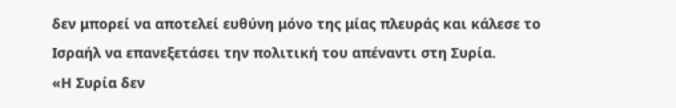δεν μπορεί να αποτελεί ευθύνη μόνο της μίας πλευράς και κάλεσε το Ισραήλ να επανεξετάσει την πολιτική του απέναντι στη Συρία.
«Η Συρία δεν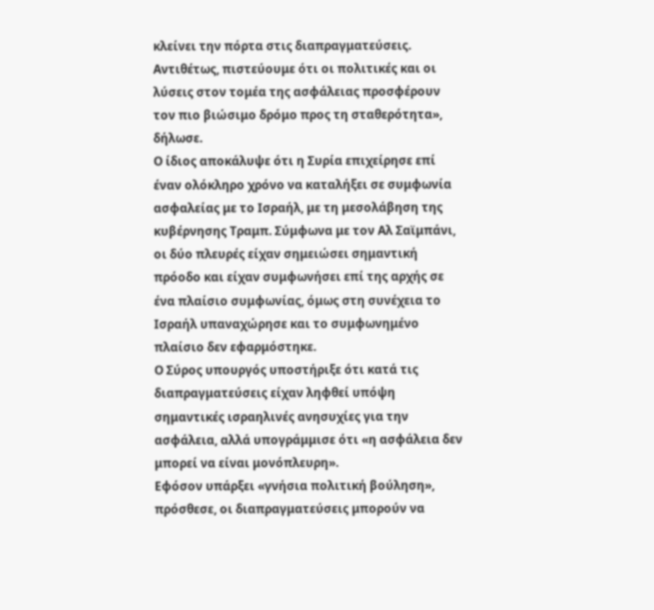κλείνει την πόρτα στις διαπραγματεύσεις. Αντιθέτως, πιστεύουμε ότι οι πολιτικές και οι λύσεις στον τομέα της ασφάλειας προσφέρουν τον πιο βιώσιμο δρόμο προς τη σταθερότητα», δήλωσε.
Ο ίδιος αποκάλυψε ότι η Συρία επιχείρησε επί έναν ολόκληρο χρόνο να καταλήξει σε συμφωνία ασφαλείας με το Ισραήλ, με τη μεσολάβηση της κυβέρνησης Τραμπ. Σύμφωνα με τον Αλ Σαϊμπάνι, οι δύο πλευρές είχαν σημειώσει σημαντική πρόοδο και είχαν συμφωνήσει επί της αρχής σε ένα πλαίσιο συμφωνίας, όμως στη συνέχεια το Ισραήλ υπαναχώρησε και το συμφωνημένο πλαίσιο δεν εφαρμόστηκε.
Ο Σύρος υπουργός υποστήριξε ότι κατά τις διαπραγματεύσεις είχαν ληφθεί υπόψη σημαντικές ισραηλινές ανησυχίες για την ασφάλεια, αλλά υπογράμμισε ότι «η ασφάλεια δεν μπορεί να είναι μονόπλευρη».
Εφόσον υπάρξει «γνήσια πολιτική βούληση», πρόσθεσε, οι διαπραγματεύσεις μπορούν να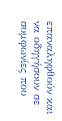επαναληφθούν και να οδηγήσουν σε συμφωνίες που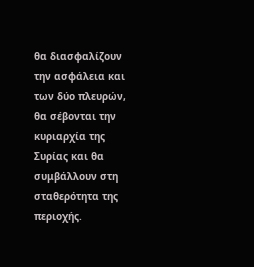θα διασφαλίζουν την ασφάλεια και των δύο πλευρών, θα σέβονται την κυριαρχία της Συρίας και θα συμβάλλουν στη σταθερότητα της περιοχής.